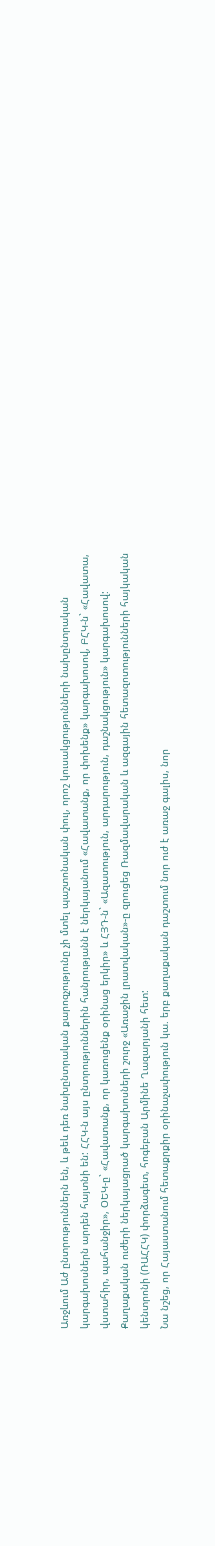Առջևում Աժ ընտրություններն են, և թեև դեռ նախընտրական քարոզչությունը չի մտել պաշտոնական փուլ, որոշ կուսակցությունների նախընտրական կարգախոսներն արդեն հայտնի են: ՀՀԿ-ն այս ընտրություններին հանրությանն է ներկայանում «Հավատանք, որ փոխենք» կարգախոսով, ԲՀԿ-ն` «Հավատա, վստահիր, պահանջիր», ՕԵԿ-ը` «Հավատանք, որ կառուցենք օրինաց երկիր» և ՀՅԴ-ն` «Ազատություն, արդարություն, դաշնակցություն» կարգախոսով: Քաղաքական ուժերի ներկայացրած կարգախոսների շուրջ «Առաջին լրատվական»-ը զրուցեց Ռազմավարական և ազգային հետազոտությունների հայկական կենտրոնի (ՌԱՀՀԿ) փորձագետ, հոգեբան Արմինե Ղազարյանի հետ:
Նա նշեց, որ Հայաստանում հետաքրքիր օրինաչափություն կա. երբ քաղաքական դաշտում նոր ուժ է առաջ գալիս, նոր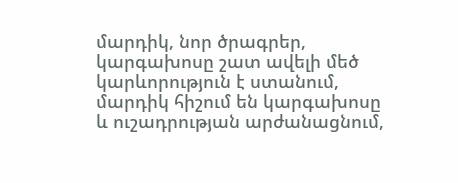մարդիկ, նոր ծրագրեր, կարգախոսը շատ ավելի մեծ կարևորություն է ստանում, մարդիկ հիշում են կարգախոսը և ուշադրության արժանացնում,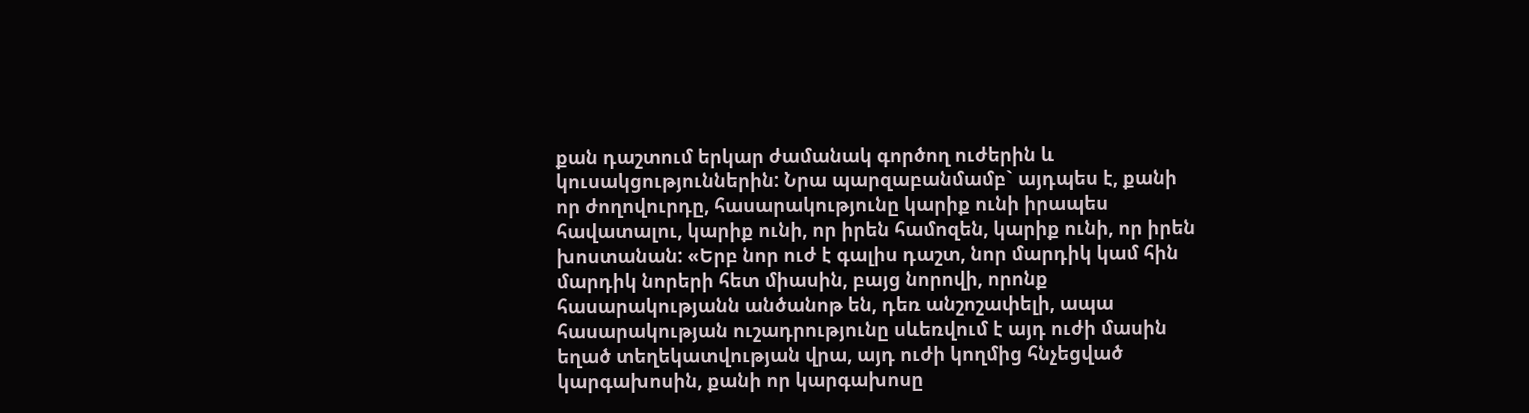քան դաշտում երկար ժամանակ գործող ուժերին և կուսակցություններին: Նրա պարզաբանմամբ` այդպես է, քանի որ ժողովուրդը, հասարակությունը կարիք ունի իրապես հավատալու, կարիք ունի, որ իրեն համոզեն, կարիք ունի, որ իրեն խոստանան: «Երբ նոր ուժ է գալիս դաշտ, նոր մարդիկ կամ հին մարդիկ նորերի հետ միասին, բայց նորովի, որոնք հասարակությանն անծանոթ են, դեռ անշոշափելի, ապա հասարակության ուշադրությունը սևեռվում է այդ ուժի մասին եղած տեղեկատվության վրա, այդ ուժի կողմից հնչեցված կարգախոսին, քանի որ կարգախոսը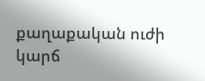քաղաքական ուժի կարճ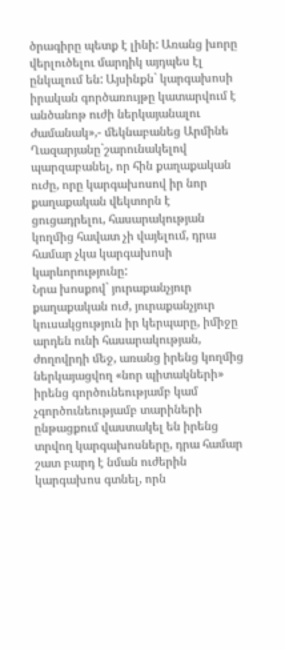ծրագիրը պետք է լինի: Առանց խորը վերլուծելու մարդիկ այդպես էլ ընկալում են: Այսինքն` կարգախոսի իրական գործառույթը կատարվում է անծանոթ ուժի ներկայանալու ժամանակ»,- մեկնաբանեց Արմինե Ղազարյանը`շարունակելով պարզաբանել, որ հին քաղաքական ուժը, որը կարգախոսով իր նոր քաղաքական վեկտորն է ցուցադրելու, հասարակության կողմից հավատ չի վայելում, դրա համար չկա կարգախոսի կարևորությունը:
Նրա խոսքով` յուրաքանչյուր քաղաքական ուժ, յուրաքանչյուր կուսակցություն իր կերպարը, իմիջը արդեն ունի հասարակության, ժողովրդի մեջ, առանց իրենց կողմից ներկայացվող «նոր պիտակների» իրենց գործունեությամբ կամ չգործունեությամբ տարիների ընթացքում վաստակել են իրենց տրվող կարգախոսները, դրա համար շատ բարդ է նման ուժերին կարգախոս գտնել, որն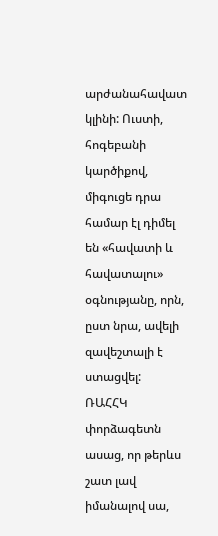արժանահավատ կլինի: Ուստի, հոգեբանի կարծիքով, միգուցե դրա համար էլ դիմել են «հավատի և հավատալու» օգնությանը, որն, ըստ նրա, ավելի զավեշտալի է ստացվել:
ՌԱՀՀԿ փորձագետն ասաց, որ թերևս շատ լավ իմանալով սա,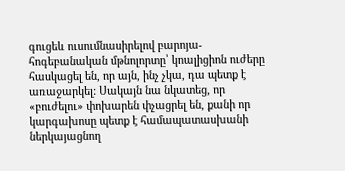գուցեև ուսումնասիրելով բարոյա-հոգեբանական մթնոլորտը՝ կոալիցիոն ուժերը հասկացել են, որ այն, ինչ չկա, դա պետք է առաջարկել: Սակայն նա նկատեց, որ «բուժելու» փոխարեն փչացրել են, քանի որ կարգախոսը պետք է համապատասխանի ներկայացնող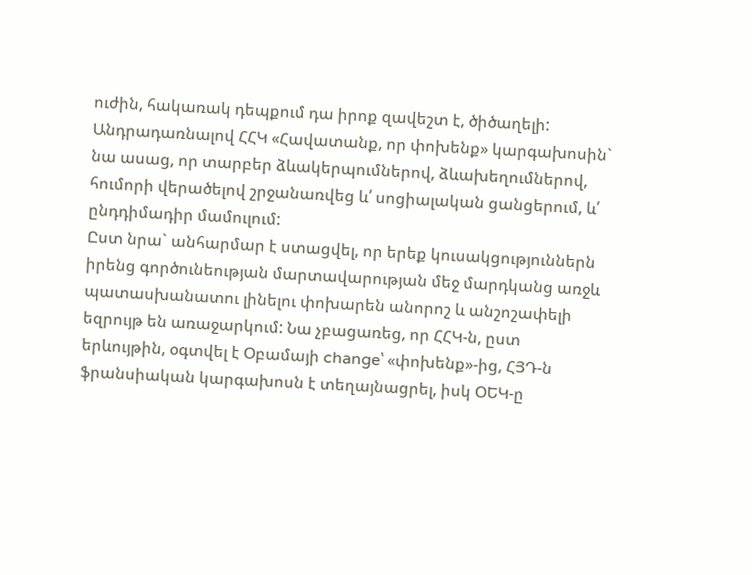ուժին, հակառակ դեպքում դա իրոք զավեշտ է, ծիծաղելի: Անդրադառնալով ՀՀԿ «Հավատանք, որ փոխենք» կարգախոսին` նա ասաց, որ տարբեր ձևակերպումներով, ձևախեղումներով, հումորի վերածելով շրջանառվեց և՛ սոցիալական ցանցերում, և՛ ընդդիմադիր մամուլում:
Ըստ նրա` անհարմար է ստացվել, որ երեք կուսակցություններն իրենց գործունեության մարտավարության մեջ մարդկանց առջև պատասխանատու լինելու փոխարեն անորոշ և անշոշափելի եզրույթ են առաջարկում: Նա չբացառեց, որ ՀՀԿ-ն, ըստ երևույթին, օգտվել է Օբամայի change՝ «փոխենք»-ից, ՀՅԴ-ն ֆրանսիական կարգախոսն է տեղայնացրել, իսկ ՕԵԿ-ը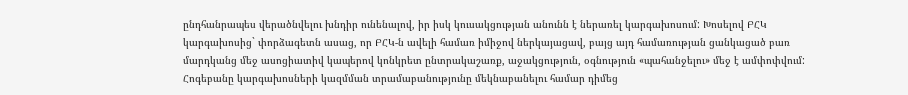ընդհանրապես վերածնվելու խնդիր ունենալով, իր իսկ կուսակցության անունն է ներառել կարգախոսում: Խոսելով ԲՀԿ կարգախոսից` փորձագետն ասաց, որ ԲՀԿ-ն ավելի համառ իմիջով ներկայացավ, բայց այդ համառության ցանկացած բառ մարդկանց մեջ ասոցիատիվ կապերով կոնկրետ ընտրակաշառք, աջակցություն, օգնություն «պահանջելու» մեջ է ամփոփվում:
Հոգեբանը կարգախոսների կազմման տրամաբանությունը մեկնաբանելու համար դիմեց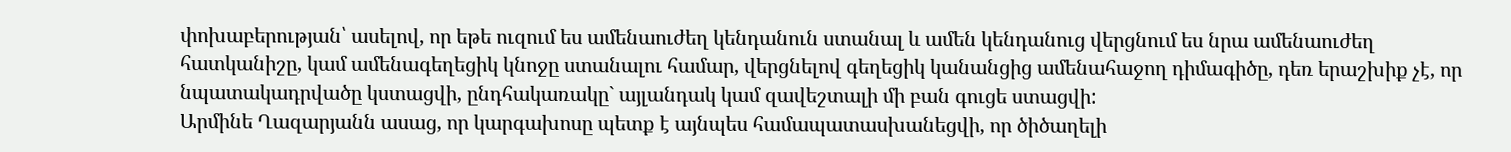փոխաբերության՝ ասելով, որ եթե ուզում ես ամենաուժեղ կենդանուն ստանալ և ամեն կենդանուց վերցնում ես նրա ամենաուժեղ հատկանիշը, կամ ամենագեղեցիկ կնոջը ստանալու համար, վերցնելով գեղեցիկ կանանցից ամենահաջող դիմագիծը, դեռ երաշխիք չէ, որ նպատակադրվածը կստացվի, ընդհակառակը` այլանդակ կամ զավեշտալի մի բան գուցե ստացվի:
Արմինե Ղազարյանն ասաց, որ կարգախոսը պետք է այնպես համապատասխանեցվի, որ ծիծաղելի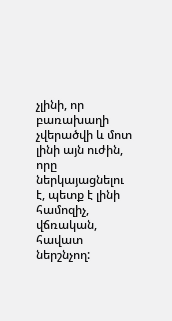չլինի, որ բառախաղի չվերածվի և մոտ լինի այն ուժին, որը ներկայացնելու է, պետք է լինի համոզիչ, վճռական, հավատ ներշնչող: